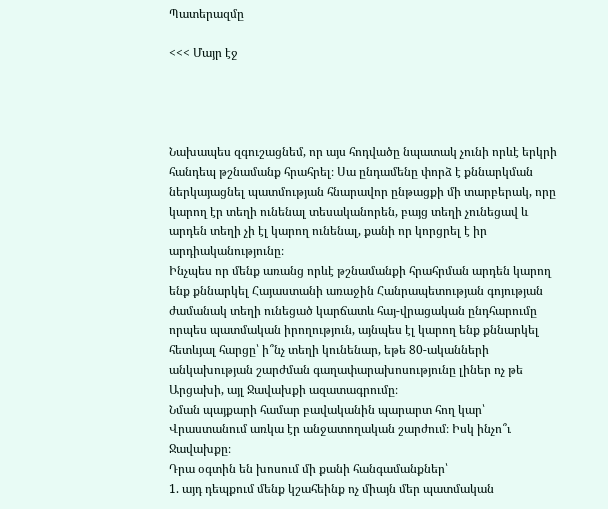Պատերազմը

<<< Մայր էջ




Նախապես զգուշացնեմ, որ այս հոդվածը նպատակ չունի որևէ երկրի հանդեպ թշնամանք հրահրել։ Սա ընդամենը փորձ է քննարկման ներկայացնել պատմության հնարավոր ընթացքի մի տարբերակ, որը կարող էր տեղի ունենալ տեսականորեն, բայց տեղի չունեցավ և արդեն տեղի չի էլ կարող ունենալ, քանի որ կորցրել է իր արդիականությունը։
Ինչպես որ մենք առանց որևէ թշնամանքի հրահրման արդեն կարող ենք քննարկել Հայաստանի առաջին Հանրապետության գոյության ժամանակ տեղի ունեցած կարճատև հայ-վրացական ընդհարումը որպես պատմական իրողություն, այնպես էլ կարող ենք քննարկել հետևյալ հարցը՝ ի՞նչ տեղի կունենար, եթե 80-ականների անկախության շարժման գաղափարախոսությունը լիներ ոչ թե Արցախի, այլ Ջավախքի ազատագրումը։
Նման պայքարի համար բավականին պարարտ հող կար՝ Վրաստանում առկա էր անջատողական շարժում։ Իսկ ինչո՞ւ Ջավախքը։
Դրա օգտին են խոսում մի քանի հանգամանքներ՝
1. այդ դեպքում մենք կշահեինք ոչ միայն մեր պատմական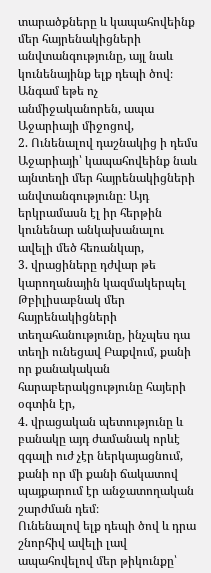տարածքները և կապահովեինք մեր հայրենակիցների անվտանգությունը, այլ նաև կունենայինք ելք դեպի ծով։ Անգամ եթե ոչ անմիջականորեն, ապա Աջարիայի միջոցով,
2. Ունենալով դաշնակից ի դեմս Աջարիայի՝ կապահովեինք նաև այնտեղի մեր հայրենակիցների անվտանգությունը։ Այդ երկրամասն էլ իր հերթին կունենար անկախանալու ավելի մեծ հեռանկար,
3. վրացիները դժվար թե կարողանային կազմակերպել Թբիլիսաբնակ մեր հայրենակիցների տեղահանությունը, ինչպես դա տեղի ունեցավ Բաքվում, քանի որ քանակական հարաբերակցությունը հայերի օգտին էր,
4. վրացական պետությունը և բանակը այդ ժամանակ որևէ զգալի ուժ չէր ներկայացնում, քանի որ մի քանի ճակատով պայքարում էր անջատողական շարժման դեմ։
Ունենալով ելք դեպի ծով և դրա շնորհիվ ավելի լավ ապահովելով մեր թիկունքը՝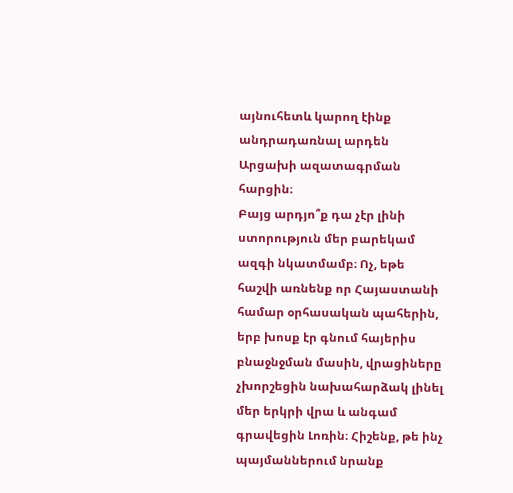այնուհետև կարող էինք անդրադառնալ արդեն Արցախի ազատագրման հարցին։
Բայց արդյո՞ք դա չէր լինի ստորություն մեր բարեկամ ազգի նկատմամբ։ Ոչ, եթե հաշվի առնենք որ Հայաստանի համար օրհասական պահերին, երբ խոսք էր գնում հայերիս բնաջնջման մասին, վրացիները չխորշեցին նախահարձակ լինել մեր երկրի վրա և անգամ գրավեցին Լոռին։ Հիշենք, թե ինչ պայմաններում նրանք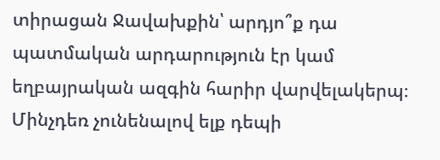տիրացան Ջավախքին՝ արդյո՞ք դա պատմական արդարություն էր կամ եղբայրական ազգին հարիր վարվելակերպ։
Մինչդեռ չունենալով ելք դեպի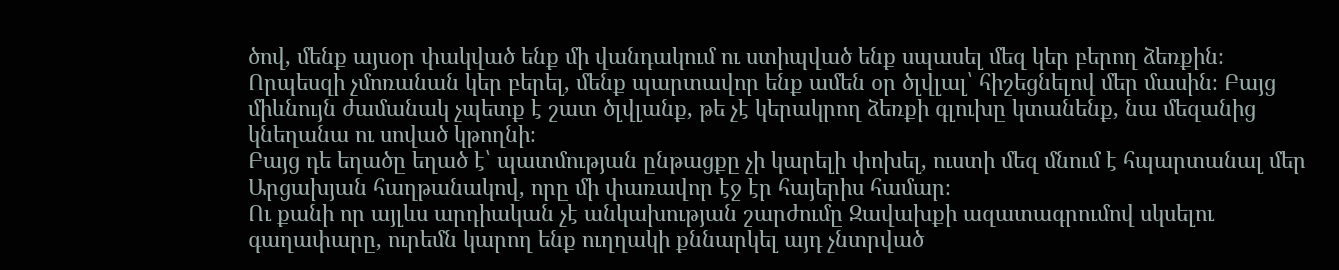ծով, մենք այսօր փակված ենք մի վանդակում ու ստիպված ենք սպասել մեզ կեր բերող ձեռքին։ Որպեսզի չմոռանան կեր բերել, մենք պարտավոր ենք ամեն օր ծլվլալ՝ հիշեցնելով մեր մասին։ Բայց միևնույն ժամանակ չպետք է շատ ծլվլանք, թե չէ կերակրող ձեռքի գլուխը կտանենք, նա մեզանից կնեղանա ու սոված կթողնի։
Բայց դե եղածը եղած է՝ պատմության ընթացքը չի կարելի փոխել, ուստի մեզ մնում է հպարտանալ մեր Արցախյան հաղթանակով, որը մի փառավոր էջ էր հայերիս համար։
Ու քանի որ այլևս արդիական չէ անկախության շարժումը Զավախքի ազատագրումով սկսելու գաղափարը, ուրեմն կարող ենք ուղղակի քննարկել այդ չնտրված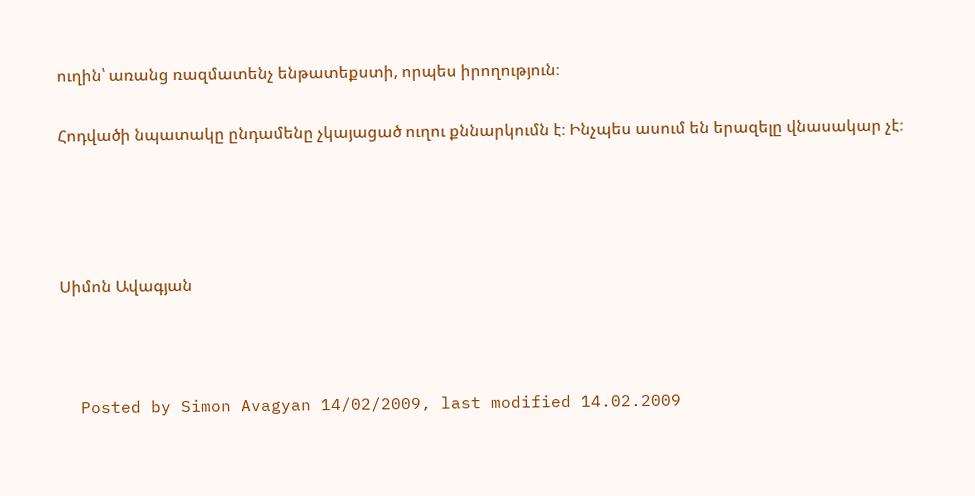ուղին՝ առանց ռազմատենչ ենթատեքստի, որպես իրողություն։

Հոդվածի նպատակը ընդամենը չկայացած ուղու քննարկումն է։ Ինչպես ասում են երազելը վնասակար չէ։




Սիմոն Ավագյան



  Posted by Simon Avagyan 14/02/2009, last modified 14.02.2009